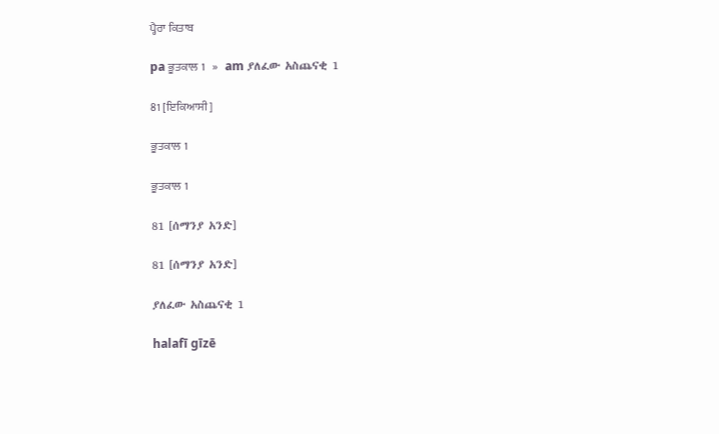ਪ੍ਹੈਰਾ ਕਿਤਾਬ

pa ਭੂਤਕਾਲ 1   »   am ያለፈው አስጨናቂ 1

81 [ਇਕਿਆਸੀ]

ਭੂਤਕਾਲ 1

ਭੂਤਕਾਲ 1

81 [ሰማንያ አንድ]

81 [ሰማንያ አንድ]

ያለፈው አስጨናቂ 1

halafī gīzē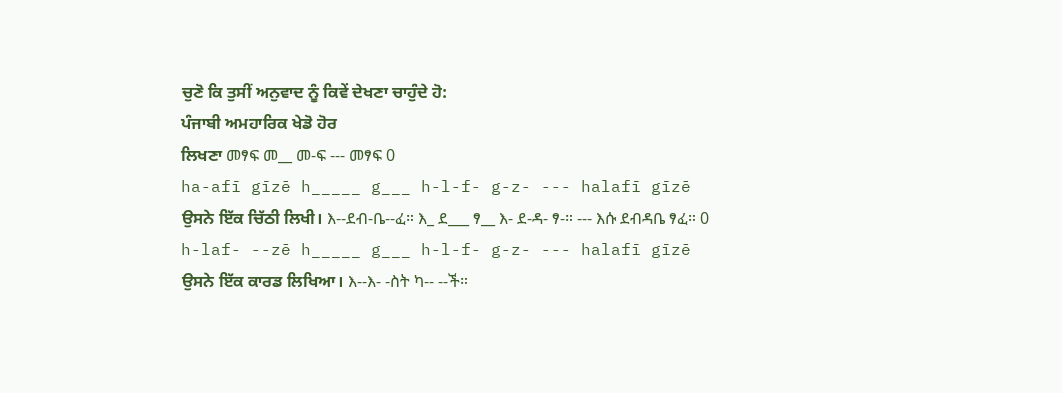ਚੁਣੋ ਕਿ ਤੁਸੀਂ ਅਨੁਵਾਦ ਨੂੰ ਕਿਵੇਂ ਦੇਖਣਾ ਚਾਹੁੰਦੇ ਹੋ:
ਪੰਜਾਬੀ ਅਮਹਾਰਿਕ ਖੇਡੋ ਹੋਰ
ਲਿਖਣਾ መፃፍ መ__ መ-ፍ --- መፃፍ 0
ha-afī gīzē h_____ g___ h-l-f- g-z- --- halafī gīzē
ਉਸਨੇ ਇੱਕ ਚਿੱਠੀ ਲਿਖੀ। እ--ደብ-ቤ--ፈ። እ_ ደ___ ፃ__ እ- ደ-ዳ- ፃ-። --- እሱ ደብዳቤ ፃፈ። 0
h-laf- --zē h_____ g___ h-l-f- g-z- --- halafī gīzē
ਉਸਨੇ ਇੱਕ ਕਾਰਡ ਲਿਖਿਆ। እ--እ- -ስት ካ-- --ች።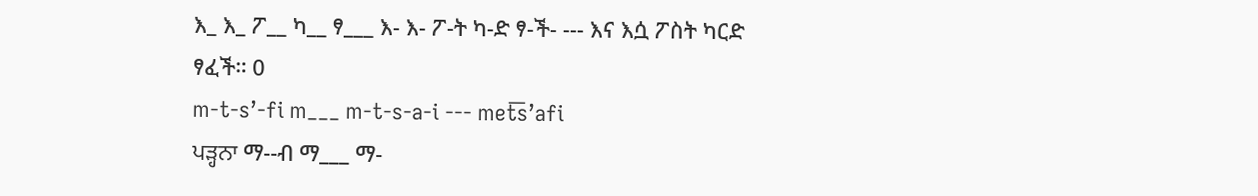እ_ እ_ ፖ__ ካ__ ፃ___ እ- እ- ፖ-ት ካ-ድ ፃ-ች- --- እና እሷ ፖስት ካርድ ፃፈች። 0
m-t-s’-fi m___ m-t-s-a-i --- met͟s’afi
ਪੜ੍ਹਨਾ ማ--ብ ማ___ ማ-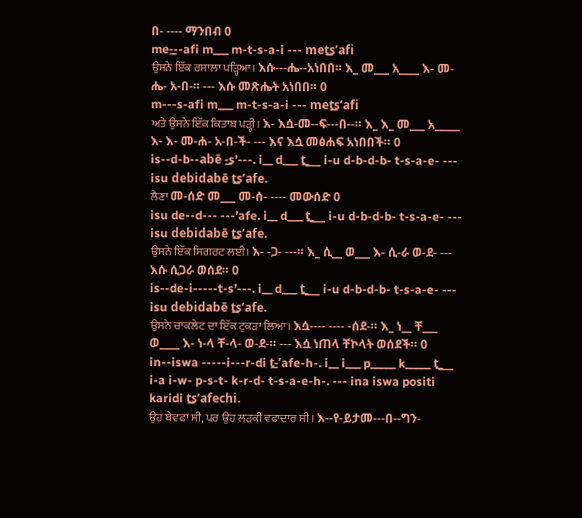በ- ---- ማንበብ 0
me-͟--afi m___ m-t-s-a-i --- met͟s’afi
ਉਸਨੇ ਇੱਕ ਰਸਾਲਾ ਪੜ੍ਹਿਆ। እሱ---ሔ--አነበበ። እ_ መ___ አ____ እ- መ-ሔ- አ-በ-። --- እሱ መጽሔት አነበበ። 0
m---s-afi m___ m-t-s-a-i --- met͟s’afi
ਅਤੇ ਉਸਨੇ ਇੱਕ ਕਿਤਾਬ ਪੜ੍ਹੀ। እ- እሷ-መ--ፍ---በ--። እ_ እ_ መ___ አ_____ እ- እ- መ-ሐ- አ-በ-ች- --- እና እሷ መፅሐፍ አነበበች። 0
is--d-b--abē -͟s’---. i__ d___ t͟___ i-u d-b-d-b- t-s-a-e- --- isu debidabē t͟s’afe.
ਲੈਣਾ መ-ሰድ መ___ መ-ሰ- ---- መውሰድ 0
isu de--d--- ---’afe. i__ d___ t͟___ i-u d-b-d-b- t-s-a-e- --- isu debidabē t͟s’afe.
ਉਸਨੇ ਇੱਕ ਸਿਗਰਟ ਲਈ। እ- -ጋ- ---። እ_ ሲ__ ወ___ እ- ሲ-ራ ወ-ደ- --- እሱ ሲጋራ ወሰደ። 0
is--de-i-----t-s’---. i__ d___ t͟___ i-u d-b-d-b- t-s-a-e- --- isu debidabē t͟s’afe.
ਉਸਨੇ ਚਾਕਲੇਟ ਦਾ ਇੱਕ ਟੁਕੜਾ ਲਿਆ। እሷ---- ---- -ሰደ-። እ_ ነ__ ቸ___ ወ____ እ- ነ-ላ ቸ-ላ- ወ-ደ-። --- እሷ ነጠላ ቸኮላት ወሰደች። 0
in--iswa -----i---r-di t͟-’afe-h-. i__ i___ p_____ k_____ t͟___ i-a i-w- p-s-t- k-r-d- t-s-a-e-h-. --- ina iswa positi karidi t͟s’afechi.
ਉਹ ਬੇਵਫਾ ਸੀ, ਪਰ ਉਹ ਲੜਕੀ ਵਫਾਦਾਰ ਸੀ। እ--የ-ይታመ---በ--ግን-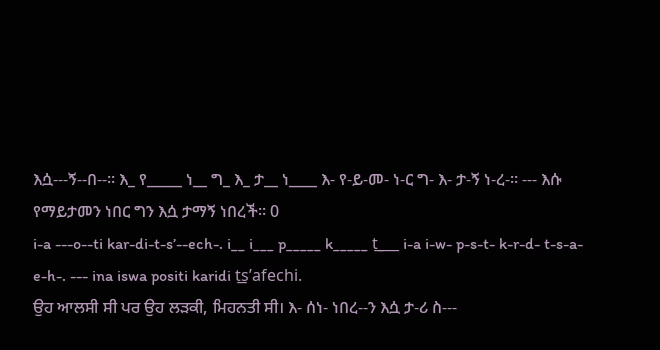እሷ---ኝ--በ--። እ_ የ_____ ነ__ ግ_ እ_ ታ__ ነ____ እ- የ-ይ-መ- ነ-ር ግ- እ- ታ-ኝ ነ-ረ-። --- እሱ የማይታመን ነበር ግን እሷ ታማኝ ነበረች። 0
i-a ---o--ti kar-di-t-s’--ech-. i__ i___ p_____ k_____ t͟___ i-a i-w- p-s-t- k-r-d- t-s-a-e-h-. --- ina iswa positi karidi t͟s’afechi.
ਉਹ ਆਲਸੀ ਸੀ ਪਰ ਉਹ ਲੜਕੀ, ਮਿਹਨਤੀ ਸੀ। እ- ሰነ- ነበረ--ን እሷ ታ-ሪ ስ---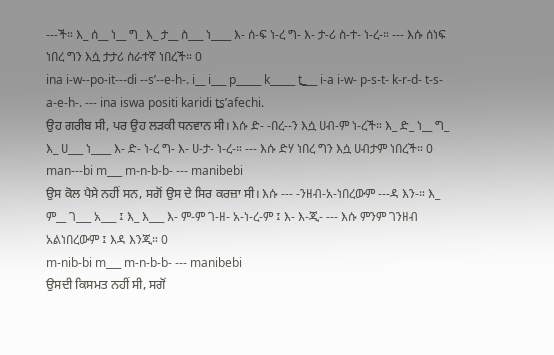---ች። እ_ ሰ__ ነ__ ግ_ እ_ ታ__ ስ___ ነ____ እ- ሰ-ፍ ነ-ረ ግ- እ- ታ-ሪ ስ-ተ- ነ-ረ-። --- እሱ ሰነፍ ነበረ ግን እሷ ታታሪ ስራተኛ ነበረች። 0
ina i-w--po-it---di --s’--e-h-. i__ i___ p_____ k_____ t͟___ i-a i-w- p-s-t- k-r-d- t-s-a-e-h-. --- ina iswa positi karidi t͟s’afechi.
ਉਹ ਗਰੀਬ ਸੀ, ਪਰ ਉਹ ਲੜਕੀ ਧਨਵਾਨ ਸੀ। እሱ ድ- -በረ--ን እሷ ሀብ-ም ነ-ረች። እ_ ድ_ ነ__ ግ_ እ_ ሀ___ ነ____ እ- ድ- ነ-ረ ግ- እ- ሀ-ታ- ነ-ረ-። --- እሱ ድሃ ነበረ ግን እሷ ሀብታም ነበረች። 0
man---bi m___ m-n-b-b- --- manibebi
ਉਸ ਕੋਲ ਪੈਸੇ ਨਹੀਂ ਸਨ, ਸਗੋਂ ਉਸ ਦੇ ਸਿਰ ਕਰਜ਼ਾ ਸੀ। እሱ --- -ንዘብ-አ-ነበረውም ---ዳ እን-። እ_ ም__ ገ___ አ___ ፤ እ_ እ___ እ- ም-ም ገ-ዘ- አ-ነ-ረ-ም ፤ እ- እ-ጂ- --- እሱ ምንም ገንዘብ አልነበረውም ፤ እዳ እንጂ። 0
m-nib-bi m___ m-n-b-b- --- manibebi
ਉਸਦੀ ਕਿਸਮਤ ਨਹੀਂ ਸੀ, ਸਗੋਂ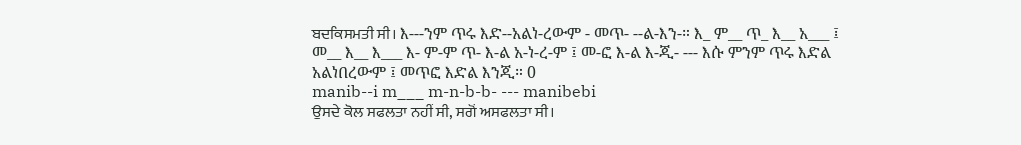ਬਦਕਿਸਮਤੀ ਸੀ। እ---ንም ጥሩ እድ--አልነ-ረውም - መጥ- --ል-እን-። እ_ ም__ ጥ_ እ__ አ___ ፤ መ__ እ__ እ___ እ- ም-ም ጥ- እ-ል አ-ነ-ረ-ም ፤ መ-ፎ እ-ል እ-ጂ- --- እሱ ምንም ጥሩ እድል አልነበረውም ፤ መጥፎ እድል እንጂ። 0
manib--i m___ m-n-b-b- --- manibebi
ਉਸਦੇ ਕੋਲ ਸਫਲਤਾ ਨਹੀਂ ਸੀ, ਸਗੋਂ ਅਸਫਲਤਾ ਸੀ।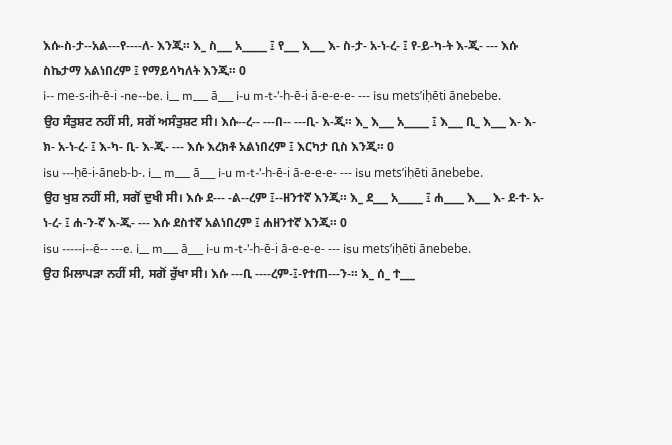እሱ-ስ-ታ--አል---የ----ለ- እንጂ። እ_ ስ___ አ_____ ፤ የ___ እ___ እ- ስ-ታ- አ-ነ-ረ- ፤ የ-ይ-ካ-ት እ-ጂ- --- እሱ ስኬታማ አልነበረም ፤ የማይሳካለት እንጂ። 0
i-- me-s-ih-ē-i -ne--be. i__ m___ ā___ i-u m-t-’-h-ē-i ā-e-e-e- --- isu mets’iḥēti ānebebe.
ਉਹ ਸੰਤੁਸ਼ਟ ਨਹੀਂ ਸੀ, ਸਗੋਂ ਅਸੰਤੁਸ਼ਟ ਸੀ। እሱ--ረ-- ---በ-- ---ቢ- እ-ጂ። እ_ እ___ አ_____ ፤ እ___ ቢ_ እ___ እ- እ-ክ- አ-ነ-ረ- ፤ እ-ካ- ቢ- እ-ጂ- --- እሱ እረክቶ አልነበረም ፤ እርካታ ቢስ እንጂ። 0
isu ---ḥē-i-āneb-b-. i__ m___ ā___ i-u m-t-’-h-ē-i ā-e-e-e- --- isu mets’iḥēti ānebebe.
ਉਹ ਖੁਸ਼ ਨਹੀਂ ਸੀ, ਸਗੋਂ ਦੁਖੀ ਸੀ। እሱ ደ--- -ል--ረም ፤--ዘንተኛ እንጂ። እ_ ደ___ አ_____ ፤ ሐ____ እ___ እ- ደ-ተ- አ-ነ-ረ- ፤ ሐ-ን-ኛ እ-ጂ- --- እሱ ደስተኛ አልነበረም ፤ ሐዘንተኛ እንጂ። 0
isu -----i--ē-- ---e. i__ m___ ā___ i-u m-t-’-h-ē-i ā-e-e-e- --- isu mets’iḥēti ānebebe.
ਉਹ ਮਿਲਾਪੜਾ ਨਹੀਂ ਸੀ, ਸਗੋਂ ਰੁੱਖਾ ਸੀ। እሱ ---ቢ ----ረም-፤-የተጠ---ን-። እ_ ሰ_ ተ___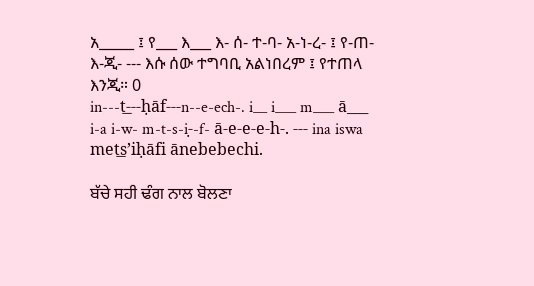አ_____ ፤ የ___ እ___ እ- ሰ- ተ-ባ- አ-ነ-ረ- ፤ የ-ጠ- እ-ጂ- --- እሱ ሰው ተግባቢ አልነበረም ፤ የተጠላ እንጂ። 0
in---t͟---ḥāf---n--e-ech-. i__ i___ m___ ā___ i-a i-w- m-t-s-i-̣-f- ā-e-e-e-h-. --- ina iswa met͟s’iḥāfi ānebebechi.

ਬੱਚੇ ਸਹੀ ਢੰਗ ਨਾਲ ਬੋਲਣਾ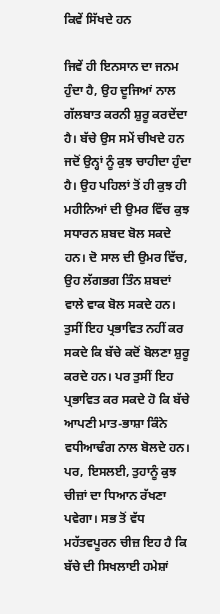ਕਿਵੇਂ ਸਿੱਖਦੇ ਹਨ

ਜਿਵੇਂ ਹੀ ਇਨਸਾਨ ਦਾ ਜਨਮ ਹੁੰਦਾ ਹੈ, ਉਹ ਦੂਜਿਆਂ ਨਾਲ ਗੱਲਬਾਤ ਕਰਨੀ ਸ਼ੁਰੂ ਕਰਦੇਂਦਾ ਹੈ। ਬੱਚੇ ਉਸ ਸਮੇਂ ਚੀਖਦੇ ਹਨ ਜਦੋਂ ਉਨ੍ਹਾਂ ਨੂੰ ਕੁਝ ਚਾਹੀਦਾ ਹੁੰਦਾ ਹੈ। ਉਹ ਪਹਿਲਾਂ ਤੋਂ ਹੀ ਕੁਝ ਹੀ ਮਹੀਨਿਆਂ ਦੀ ਉਮਰ ਵਿੱਚ ਕੁਝ ਸਧਾਰਨ ਸ਼ਬਦ ਬੋਲ ਸਕਦੇ ਹਨ। ਦੋ ਸਾਲ ਦੀ ਉਮਰ ਵਿੱਚ, ਉਹ ਲੱਗਭਗ ਤਿੰਨ ਸ਼ਬਦਾਂ ਵਾਲੇ ਵਾਕ ਬੋਲ ਸਕਦੇ ਹਨ। ਤੁਸੀਂ ਇਹ ਪ੍ਰਭਾਵਿਤ ਨਹੀਂ ਕਰ ਸਕਦੇ ਕਿ ਬੱਚੇ ਕਦੋਂ ਬੋਲਣਾ ਸ਼ੁਰੂ ਕਰਦੇ ਹਨ। ਪਰ ਤੁਸੀਂ ਇਹ ਪ੍ਰਭਾਵਿਤ ਕਰ ਸਕਦੇ ਹੋ ਕਿ ਬੱਚੇ ਆਪਣੀ ਮਾਤ-ਭਾਸ਼ਾ ਕਿੰਨੇ ਵਧੀਆਢੰਗ ਨਾਲ ਬੋਲਦੇ ਹਨ। ਪਰ, ਇਸਲਈ, ਤੁਹਾਨੂੰ ਕੁਝ ਚੀਜ਼ਾਂ ਦਾ ਧਿਆਨ ਰੱਖਣਾ ਪਵੇਗਾ। ਸਭ ਤੋਂ ਵੱਧ ਮਹੱਤਵਪੂਰਨ ਚੀਜ਼ ਇਹ ਹੈ ਕਿ ਬੱਚੇ ਦੀ ਸਿਖਲਾਈ ਹਮੇਸ਼ਾਂ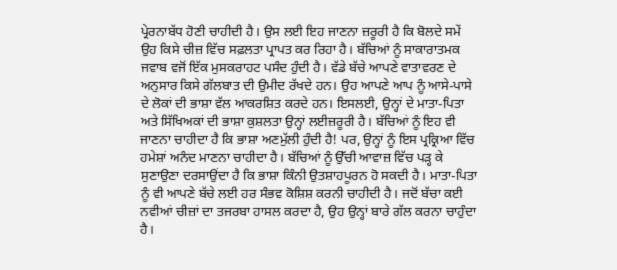ਪ੍ਰੇਰਨਾਬੱਧ ਹੋਣੀ ਚਾਹੀਦੀ ਹੈ। ਉਸ ਲਈ ਇਹ ਜਾਣਨਾ ਜ਼ਰੂਰੀ ਹੈ ਕਿ ਬੋਲਦੇ ਸਮੇਂ ਉਹ ਕਿਸੇ ਚੀਜ਼ ਵਿੱਚ ਸਫ਼ਲਤਾ ਪ੍ਰਾਪਤ ਕਰ ਰਿਹਾ ਹੈ। ਬੱਚਿਆਂ ਨੂੰ ਸਾਕਾਰਾਤਮਕ ਜਵਾਬ ਵਜੋਂ ਇੱਕ ਮੁਸਕਰਾਹਟ ਪਸੰਦ ਹੁੰਦੀ ਹੈ। ਵੱਡੇ ਬੱਚੇ ਆਪਣੇ ਵਾਤਾਵਰਣ ਦੇ ਅਨੁਸਾਰ ਕਿਸੇ ਗੱਲਬਾਤ ਦੀ ਉਮੀਦ ਰੱਖਦੇ ਹਨ। ਉਹ ਆਪਣੇ ਆਪ ਨੂੰ ਆਸੇ-ਪਾਸੇ ਦੇ ਲੋਕਾਂ ਦੀ ਭਾਸ਼ਾ ਵੱਲ ਆਕਰਸ਼ਿਤ ਕਰਦੇ ਹਨ। ਇਸਲਈ, ਉਨ੍ਹਾਂ ਦੇ ਮਾਤਾ-ਪਿਤਾ ਅਤੇ ਸਿੱਖਿਅਕਾਂ ਦੀ ਭਾਸ਼ਾ ਕੁਸ਼ਲਤਾ ਉਨ੍ਹਾਂ ਲਈਜ਼ਰੂਰੀ ਹੈ। ਬੱਚਿਆਂ ਨੂੰ ਇਹ ਵੀ ਜਾਣਨਾ ਚਾਹੀਦਾ ਹੈ ਕਿ ਭਾਸ਼ਾ ਅਣਮੁੱਲੀ ਹੁੰਦੀ ਹੈ! ਪਰ, ਉਨ੍ਹਾਂ ਨੂੰ ਇਸ ਪ੍ਰਕ੍ਰਿਆ ਵਿੱਚ ਹਮੇਸ਼ਾਂ ਅਨੰਦ ਮਾਣਨਾ ਚਾਹੀਦਾ ਹੈ। ਬੱਚਿਆਂ ਨੂੰ ਉੱਚੀ ਆਵਾਜ਼ ਵਿੱਚ ਪੜ੍ਹ ਕੇ ਸੁਣਾਉਣਾ ਦਰਸਾਉਂਦਾ ਹੈ ਕਿ ਭਾਸ਼ਾ ਕਿੰਨੀ ਉਤਸ਼ਾਹਪੂਰਨ ਹੋ ਸਕਦੀ ਹੈ। ਮਾਤਾ-ਪਿਤਾ ਨੂੰ ਵੀ ਆਪਣੇ ਬੱਚੇ ਲਈ ਹਰ ਸੰਭਵ ਕੋਸ਼ਿਸ਼ ਕਰਨੀ ਚਾਹੀਦੀ ਹੈ। ਜਦੋਂ ਬੱਚਾ ਕਈ ਨਵੀਆਂ ਚੀਜ਼ਾਂ ਦਾ ਤਜਰਬਾ ਹਾਸਲ ਕਰਦਾ ਹੈ, ਉਹ ਉਨ੍ਹਾਂ ਬਾਰੇ ਗੱਲ ਕਰਨਾ ਚਾਹੁੰਦਾ ਹੈ।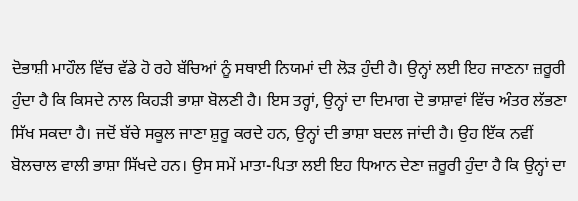ਦੋਭਾਸ਼ੀ ਮਾਹੌਲ ਵਿੱਚ ਵੱਡੇ ਹੋ ਰਹੇ ਬੱਚਿਆਂ ਨੂੰ ਸਥਾਈ ਨਿਯਮਾਂ ਦੀ ਲੋੜ ਹੁੰਦੀ ਹੈ। ਉਨ੍ਹਾਂ ਲਈ ਇਹ ਜਾਣਨਾ ਜ਼ਰੂਰੀ ਹੁੰਦਾ ਹੈ ਕਿ ਕਿਸਦੇ ਨਾਲ ਕਿਹੜੀ ਭਾਸ਼ਾ ਬੋਲਣੀ ਹੈ। ਇਸ ਤਰ੍ਹਾਂ, ਉਨ੍ਹਾਂ ਦਾ ਦਿਮਾਗ ਦੋ ਭਾਸ਼ਾਵਾਂ ਵਿੱਚ ਅੰਤਰ ਲੱਭਣਾ ਸਿੱਖ ਸਕਦਾ ਹੈ। ਜਦੋਂ ਬੱਚੇ ਸਕੂਲ ਜਾਣਾ ਸ਼ੁਰੂ ਕਰਦੇ ਹਨ, ਉਨ੍ਹਾਂ ਦੀ ਭਾਸ਼ਾ ਬਦਲ ਜਾਂਦੀ ਹੈ। ਉਹ ਇੱਕ ਨਵੀਂ ਬੋਲਚਾਲ ਵਾਲੀ ਭਾਸ਼ਾ ਸਿੱਖਦੇ ਹਨ। ਉਸ ਸਮੇਂ ਮਾਤਾ-ਪਿਤਾ ਲਈ ਇਹ ਧਿਆਨ ਦੇਣਾ ਜ਼ਰੂਰੀ ਹੁੰਦਾ ਹੈ ਕਿ ਉਨ੍ਹਾਂ ਦਾ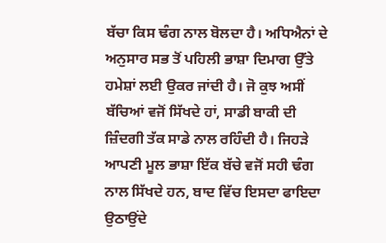ਬੱਚਾ ਕਿਸ ਢੰਗ ਨਾਲ ਬੋਲਦਾ ਹੈ। ਅਧਿਐਨਾਂ ਦੇ ਅਨੁਸਾਰ ਸਭ ਤੋਂ ਪਹਿਲੀ ਭਾਸ਼ਾ ਦਿਮਾਗ ਉੱਤੇ ਹਮੇਸ਼ਾਂ ਲਈ ਉਕਰ ਜਾਂਦੀ ਹੈ। ਜੋ ਕੁਝ ਅਸੀਂ ਬੱਚਿਆਂ ਵਜੋਂ ਸਿੱਖਦੇ ਹਾਂ, ਸਾਡੀ ਬਾਕੀ ਦੀ ਜ਼ਿੰਦਗੀ ਤੱਕ ਸਾਡੇ ਨਾਲ ਰਹਿੰਦੀ ਹੈ। ਜਿਹੜੇ ਆਪਣੀ ਮੂਲ ਭਾਸ਼ਾ ਇੱਕ ਬੱਚੇ ਵਜੋਂ ਸਹੀ ਢੰਗ ਨਾਲ ਸਿੱਖਦੇ ਹਨ, ਬਾਦ ਵਿੱਚ ਇਸਦਾ ਫਾਇਦਾ ਉਠਾਉਂਦੇ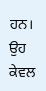ਹਨ। ਉਹ ਕੇਵਲ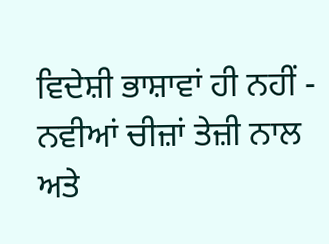ਵਿਦੇਸ਼ੀ ਭਾਸ਼ਾਵਾਂ ਹੀ ਨਹੀਂ - ਨਵੀਆਂ ਚੀਜ਼ਾਂ ਤੇਜ਼ੀ ਨਾਲ ਅਤੇ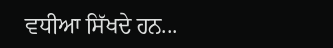ਵਧੀਆ ਸਿੱਖਦੇ ਹਨ...